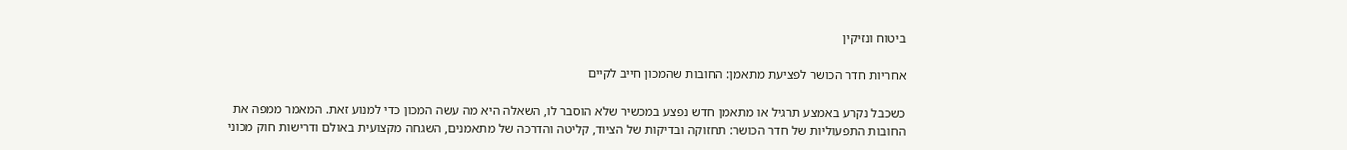ביטוח ונזיקין

אחריות חדר הכושר לפציעת מתאמן: החובות שהמכון חייב לקיים

כשכבל נקרע באמצע תרגיל או מתאמן חדש נפצע במכשיר שלא הוסבר לו, השאלה היא מה עשה המכון כדי למנוע זאת. המאמר ממפה את החובות התפעוליות של חדר הכושר: תחזוקה ובדיקות של הציוד, קליטה והדרכה של מתאמנים, השגחה מקצועית באולם ודרישות חוק מכוני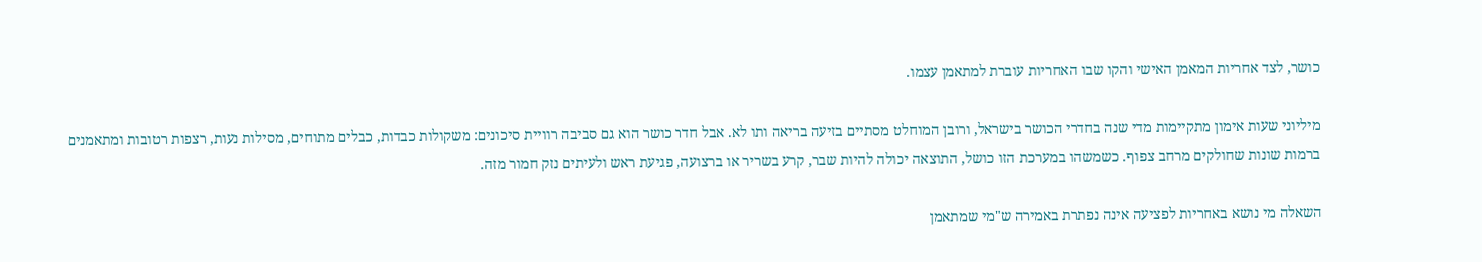כושר, לצד אחריות המאמן האישי והקו שבו האחריות עוברת למתאמן עצמו.

מיליוני שעות אימון מתקיימות מדי שנה בחדרי הכושר בישראל, ורובן המוחלט מסתיים בזיעה בריאה ותו לא. אבל חדר כושר הוא גם סביבה רוויית סיכונים: משקולות כבדות, כבלים מתוחים, מסילות נעות, רצפות רטובות ומתאמנים ברמות שונות שחולקים מרחב צפוף. כשמשהו במערכת הזו כושל, התוצאה יכולה להיות שבר, קרע בשריר או ברצועה, פגיעת ראש ולעיתים נזק חמור מזה.

השאלה מי נושא באחריות לפציעה אינה נפתרת באמירה ש"מי שמתאמן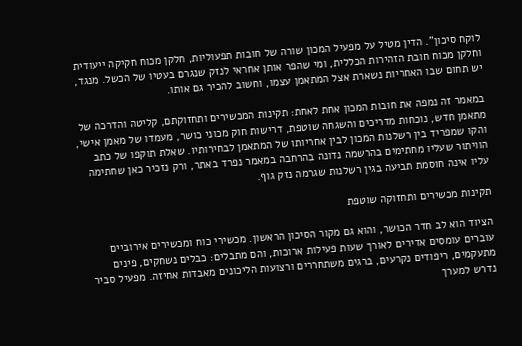לוקח סיכון". הדין מטיל על מפעיל המכון שורה של חובות תפעוליות, חלקן מכוח חקיקה ייעודית וחלקן מכוח חובת הזהירות הכללית, ומי שהפר אותן אחראי לנזק שנגרם בעטיו של הכשל. מנגד, יש תחום שבו האחריות נשארת אצל המתאמן עצמו, וחשוב להכיר גם אותו.

במאמר זה נמפה את חובות המכון אחת לאחת: תקינות המכשירים ותחזוקתם, קליטה והדרכה של מתאמן חדש, נוכחות מדריכים והשגחה שוטפת, דרישות חוק מכוני כושר, מעמדו של מאמן אישי, והקו שמפריד בין רשלנות המכון לבין אחריותו של המתאמן לבחירותיו. שאלת תוקפו של כתב הוויתור שעליו מחתימים בהרשמה נדונה בהרחבה במאמר נפרד באתר, ורק נזכיר כאן שחתימה עליו אינה חוסמת תביעה בגין רשלנות שגרמה נזק גוף.

תקינות מכשירים ותחזוקה שוטפת

הציוד הוא לב חדר הכושר, והוא גם מקור הסיכון הראשון. מכשירי כוח ומכשירים אירוביים עוברים עומסים אדירים לאורך שעות פעילות ארוכות, והם מתבלים: כבלים נשחקים, פינים מתעקמים, ריפודים נקרעים, ברגים משתחררים ורצועות הליכונים מאבדות אחיזה. מפעיל סביר נדרש למערך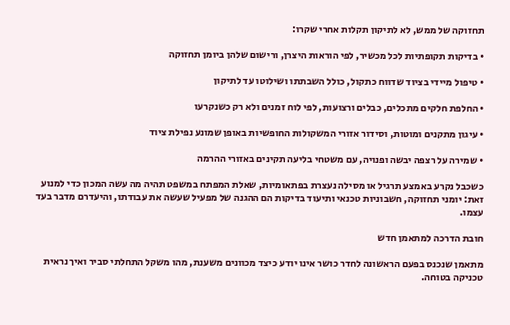תחזוקה של ממש, לא לתיקון תקלות אחרי שקרו:

• בדיקות תקופתיות לכל מכשיר, לפי הוראות היצרן, ורישום שלהן ביומן תחזוקה

• טיפול מיידי בציוד שדווח כתקול, כולל השבתתו ושילוטו עד לתיקון

• החלפת חלקים מתכלים, כבלים ורצועות, לפי לוח זמנים ולא רק כשנקרעו

• עיגון מתקנים ומוטות, וסידור אזורי המשקולות החופשיות באופן שמונע נפילת ציוד

• שמירה על רצפה יבשה ופנויה, עם משטחי בליעה תקינים באזורי ההרמה

כשכבל נקרע באמצע תרגיל או מסילה נעצרת בפתאומיות, שאלת המפתח במשפט תהיה מה עשה המכון כדי למנוע זאת: יומני תחזוקה, חשבוניות טכנאי ותיעוד בדיקות הם ההגנה של מפעיל שעשה את עבודתו, והיעדרם מדבר בעד עצמו.

חובת הדרכה למתאמן חדש

מתאמן שנכנס בפעם הראשונה לחדר כושר אינו יודע כיצד מכוונים משענת, מהו משקל התחלתי סביר ואיך נראית טכניקה בטוחה.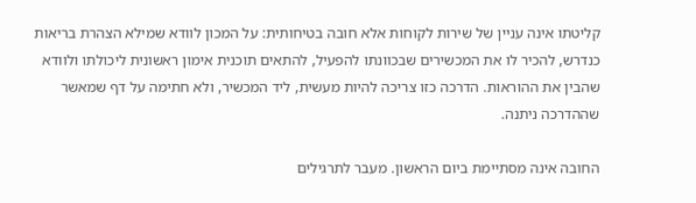קליטתו אינה עניין של שירות לקוחות אלא חובה בטיחותית: על המכון לוודא שמילא הצהרת בריאות כנדרש, להכיר לו את המכשירים שבכוונתו להפעיל, להתאים תוכנית אימון ראשונית ליכולתו ולוודא שהבין את ההוראות. הדרכה כזו צריכה להיות מעשית, ליד המכשיר, ולא חתימה על דף שמאשר שההדרכה ניתנה.

החובה אינה מסתיימת ביום הראשון. מעבר לתרגילים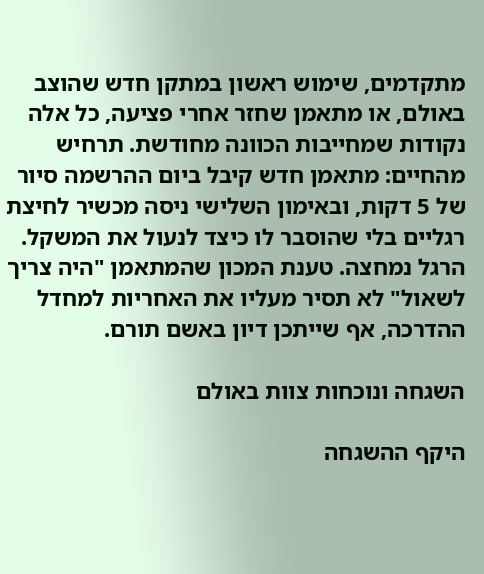מתקדמים, שימוש ראשון במתקן חדש שהוצב באולם, או מתאמן שחזר אחרי פציעה, כל אלה נקודות שמחייבות הכוונה מחודשת. תרחיש מהחיים: מתאמן חדש קיבל ביום ההרשמה סיור של 5 דקות, ובאימון השלישי ניסה מכשיר לחיצת רגליים בלי שהוסבר לו כיצד לנעול את המשקל. הרגל נמחצה. טענת המכון שהמתאמן "היה צריך לשאול" לא תסיר מעליו את האחריות למחדל ההדרכה, אף שייתכן דיון באשם תורם.

השגחה ונוכחות צוות באולם

היקף ההשגחה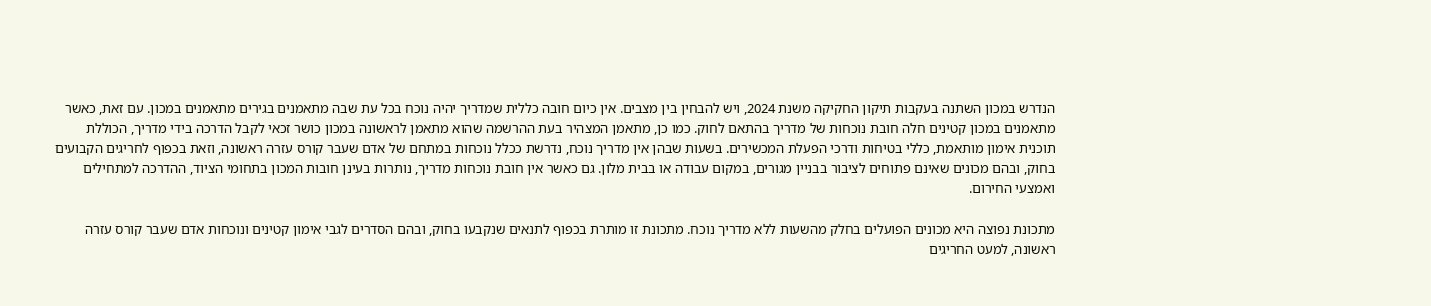הנדרש במכון השתנה בעקבות תיקון החקיקה משנת 2024, ויש להבחין בין מצבים. אין כיום חובה כללית שמדריך יהיה נוכח בכל עת שבה מתאמנים בגירים מתאמנים במכון. עם זאת, כאשר מתאמנים במכון קטינים חלה חובת נוכחות של מדריך בהתאם לחוק. כמו כן, מתאמן המצהיר בעת ההרשמה שהוא מתאמן לראשונה במכון כושר זכאי לקבל הדרכה בידי מדריך, הכוללת תוכנית אימון מותאמת, כללי בטיחות ודרכי הפעלת המכשירים. בשעות שבהן אין מדריך נוכח, נדרשת ככלל נוכחות במתחם של אדם שעבר קורס עזרה ראשונה, וזאת בכפוף לחריגים הקבועים בחוק, ובהם מכונים שאינם פתוחים לציבור בבניין מגורים, במקום עבודה או בבית מלון. גם כאשר אין חובת נוכחות מדריך, נותרות בעינן חובות המכון בתחומי הציוד, ההדרכה למתחילים ואמצעי החירום.

מתכונת נפוצה היא מכונים הפועלים בחלק מהשעות ללא מדריך נוכח. מתכונת זו מותרת בכפוף לתנאים שנקבעו בחוק, ובהם הסדרים לגבי אימון קטינים ונוכחות אדם שעבר קורס עזרה ראשונה, למעט החריגים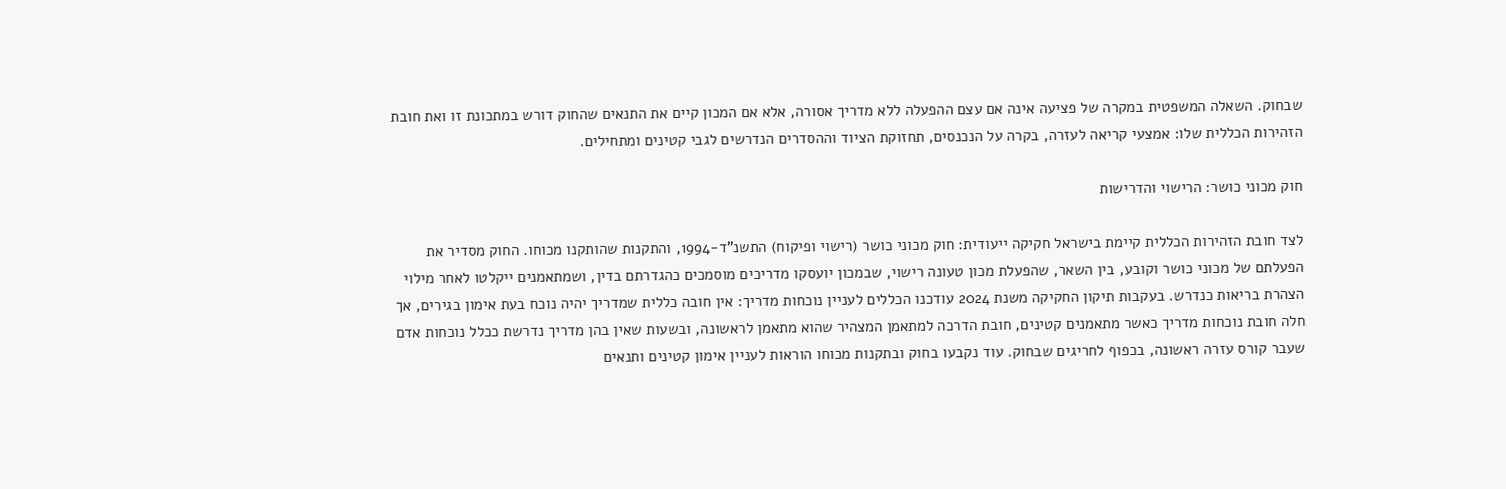שבחוק. השאלה המשפטית במקרה של פציעה אינה אם עצם ההפעלה ללא מדריך אסורה, אלא אם המכון קיים את התנאים שהחוק דורש במתכונת זו ואת חובת הזהירות הכללית שלו: אמצעי קריאה לעזרה, בקרה על הנכנסים, תחזוקת הציוד וההסדרים הנדרשים לגבי קטינים ומתחילים.

חוק מכוני כושר: הרישוי והדרישות

לצד חובת הזהירות הכללית קיימת בישראל חקיקה ייעודית: חוק מכוני כושר (רישוי ופיקוח) התשנ"ד-1994, והתקנות שהותקנו מכוחו. החוק מסדיר את הפעלתם של מכוני כושר וקובע, בין השאר, שהפעלת מכון טעונה רישוי, שבמכון יועסקו מדריכים מוסמכים כהגדרתם בדין, ושמתאמנים ייקלטו לאחר מילוי הצהרת בריאות כנדרש. בעקבות תיקון החקיקה משנת 2024 עודכנו הכללים לעניין נוכחות מדריך: אין חובה כללית שמדריך יהיה נוכח בעת אימון בגירים, אך חלה חובת נוכחות מדריך כאשר מתאמנים קטינים, חובת הדרכה למתאמן המצהיר שהוא מתאמן לראשונה, ובשעות שאין בהן מדריך נדרשת ככלל נוכחות אדם שעבר קורס עזרה ראשונה, בכפוף לחריגים שבחוק. עוד נקבעו בחוק ובתקנות מכוחו הוראות לעניין אימון קטינים ותנאים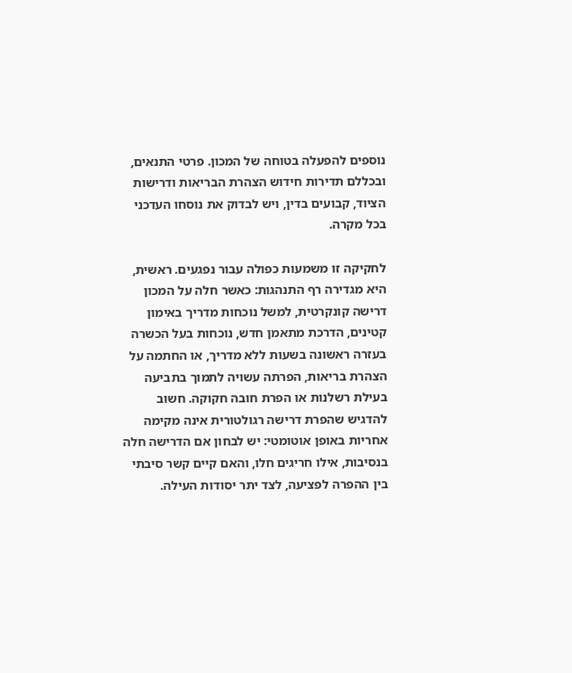נוספים להפעלה בטוחה של המכון. פרטי התנאים, ובכללם תדירות חידוש הצהרת הבריאות ודרישות הציוד, קבועים בדין, ויש לבדוק את נוסחו העדכני בכל מקרה.

לחקיקה זו משמעות כפולה עבור נפגעים. ראשית, היא מגדירה רף התנהגות: כאשר חלה על המכון דרישה קונקרטית, למשל נוכחות מדריך באימון קטינים, הדרכת מתאמן חדש, נוכחות בעל הכשרה בעזרה ראשונה בשעות ללא מדריך, או החתמה על הצהרת בריאות, הפרתה עשויה לתמוך בתביעה בעילת רשלנות או הפרת חובה חקוקה. חשוב להדגיש שהפרת דרישה רגולטורית אינה מקימה אחריות באופן אוטומטי: יש לבחון אם הדרישה חלה בנסיבות, אילו חריגים חלו, והאם קיים קשר סיבתי בין ההפרה לפציעה, לצד יתר יסודות העילה.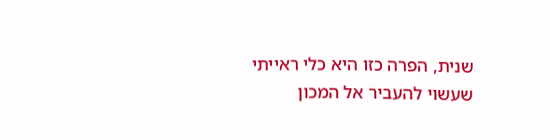שנית, הפרה כזו היא כלי ראייתי שעשוי להעביר אל המכון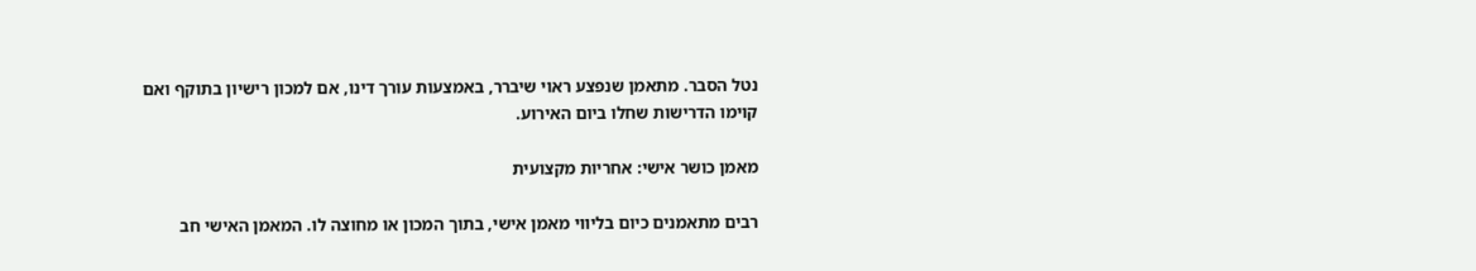נטל הסבר. מתאמן שנפצע ראוי שיברר, באמצעות עורך דינו, אם למכון רישיון בתוקף ואם קוימו הדרישות שחלו ביום האירוע.

מאמן כושר אישי: אחריות מקצועית

רבים מתאמנים כיום בליווי מאמן אישי, בתוך המכון או מחוצה לו. המאמן האישי חב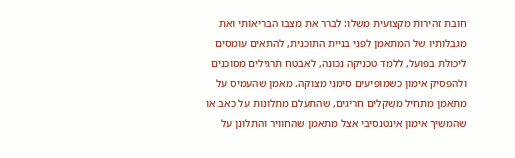חובת זהירות מקצועית משלו: לברר את מצבו הבריאותי ואת מגבלותיו של המתאמן לפני בניית התוכנית, להתאים עומסים ליכולת בפועל, ללמד טכניקה נכונה, לאבטח תרגילים מסוכנים ולהפסיק אימון כשמופיעים סימני מצוקה. מאמן שהעמיס על מתאמן מתחיל משקלים חריגים, שהתעלם מתלונות על כאב או שהמשיך אימון אינטנסיבי אצל מתאמן שהחוויר והתלונן על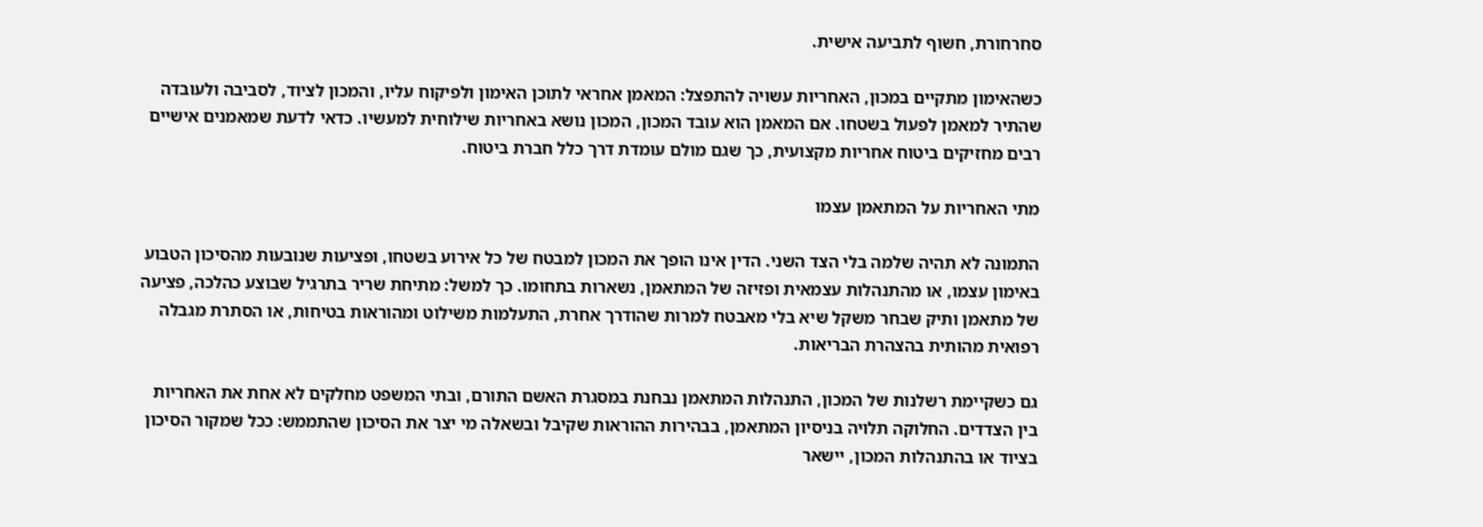סחרחורת, חשוף לתביעה אישית.

כשהאימון מתקיים במכון, האחריות עשויה להתפצל: המאמן אחראי לתוכן האימון ולפיקוח עליו, והמכון לציוד, לסביבה ולעובדה שהתיר למאמן לפעול בשטחו. אם המאמן הוא עובד המכון, המכון נושא באחריות שילוחית למעשיו. כדאי לדעת שמאמנים אישיים רבים מחזיקים ביטוח אחריות מקצועית, כך שגם מולם עומדת דרך כלל חברת ביטוח.

מתי האחריות על המתאמן עצמו

התמונה לא תהיה שלמה בלי הצד השני. הדין אינו הופך את המכון למבטח של כל אירוע בשטחו, ופציעות שנובעות מהסיכון הטבוע באימון עצמו, או מהתנהלות עצמאית ופזיזה של המתאמן, נשארות בתחומו. כך למשל: מתיחת שריר בתרגיל שבוצע כהלכה, פציעה של מתאמן ותיק שבחר משקל שיא בלי מאבטח למרות שהודרך אחרת, התעלמות משילוט ומהוראות בטיחות, או הסתרת מגבלה רפואית מהותית בהצהרת הבריאות.

גם כשקיימת רשלנות של המכון, התנהלות המתאמן נבחנת במסגרת האשם התורם, ובתי המשפט מחלקים לא אחת את האחריות בין הצדדים. החלוקה תלויה בניסיון המתאמן, בבהירות ההוראות שקיבל ובשאלה מי יצר את הסיכון שהתממש: ככל שמקור הסיכון בציוד או בהתנהלות המכון, יישאר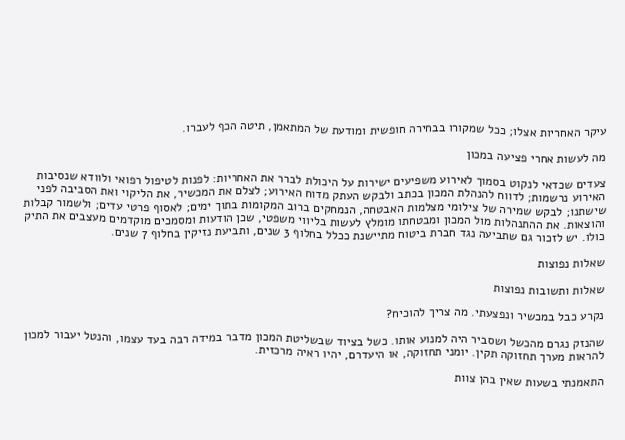עיקר האחריות אצלו; ככל שמקורו בבחירה חופשית ומודעת של המתאמן, תיטה הכף לעברו.

מה לעשות אחרי פציעה במכון

צעדים שכדאי לנקוט בסמוך לאירוע משפיעים ישירות על היכולת לברר את האחריות: לפנות לטיפול רפואי ולוודא שנסיבות האירוע נרשמות; לדווח להנהלת המכון בכתב ולבקש העתק מדוח האירוע; לצלם את המכשיר, את הליקוי ואת הסביבה לפני שישתנו; לבקש שמירה של צילומי מצלמות האבטחה, הנמחקים ברוב המקומות בתוך ימים; לאסוף פרטי עדים; ולשמור קבלות והוצאות. את ההתנהלות מול המכון ומבטחתו מומלץ לעשות בליווי משפטי, שכן הודעות ומסמכים מוקדמים מעצבים את התיק כולו. יש לזכור גם שתביעה נגד חברת ביטוח מתיישנת ככלל בחלוף 3 שנים, ותביעת נזיקין בחלוף 7 שנים.

שאלות נפוצות

שאלות ותשובות נפוצות

נקרע כבל במכשיר ונפצעתי. מה צריך להוכיח?

שהנזק נגרם מהכשל ושסביר היה למנוע אותו. כשל בציוד שבשליטת המכון מדבר במידה רבה בעד עצמו, והנטל יעבור למכון להראות מערך תחזוקה תקין. יומני תחזוקה, או היעדרם, יהיו ראיה מרכזית.

התאמנתי בשעות שאין בהן צוות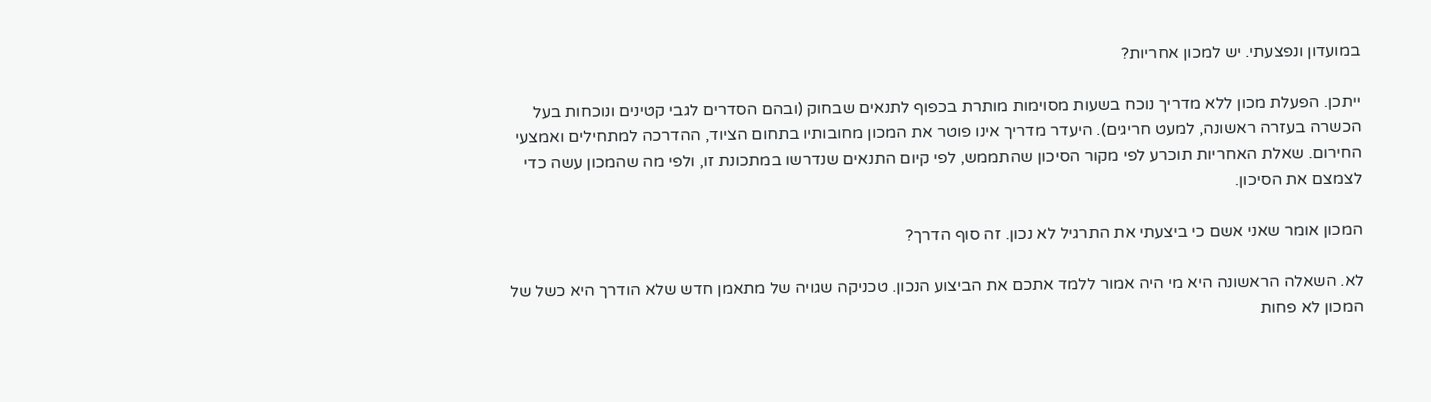במועדון ונפצעתי. יש למכון אחריות?

ייתכן. הפעלת מכון ללא מדריך נוכח בשעות מסוימות מותרת בכפוף לתנאים שבחוק (ובהם הסדרים לגבי קטינים ונוכחות בעל הכשרה בעזרה ראשונה, למעט חריגים). היעדר מדריך אינו פוטר את המכון מחובותיו בתחום הציוד, ההדרכה למתחילים ואמצעי החירום. שאלת האחריות תוכרע לפי מקור הסיכון שהתממש, לפי קיום התנאים שנדרשו במתכונת זו, ולפי מה שהמכון עשה כדי לצמצם את הסיכון.

המכון אומר שאני אשם כי ביצעתי את התרגיל לא נכון. זה סוף הדרך?

לא. השאלה הראשונה היא מי היה אמור ללמד אתכם את הביצוע הנכון. טכניקה שגויה של מתאמן חדש שלא הודרך היא כשל של המכון לא פחות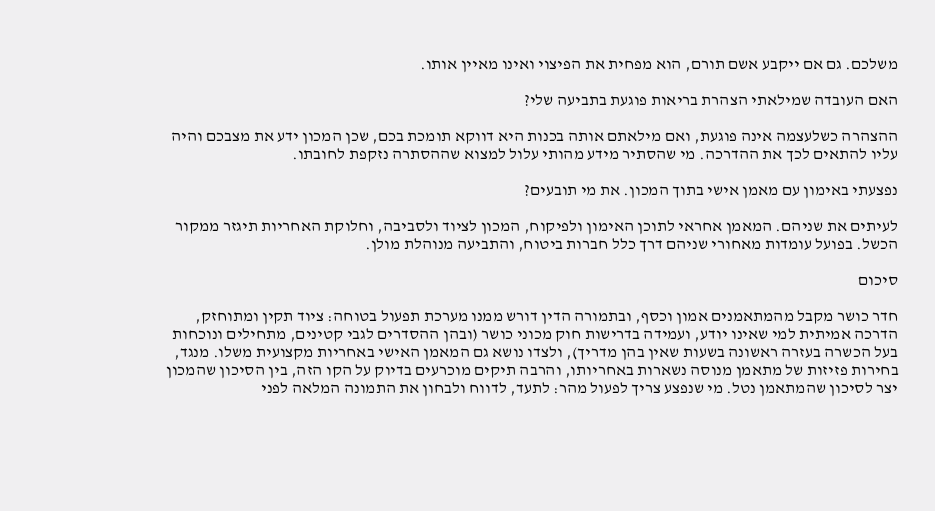משלכם. גם אם ייקבע אשם תורם, הוא מפחית את הפיצוי ואינו מאיין אותו.

האם העובדה שמילאתי הצהרת בריאות פוגעת בתביעה שלי?

ההצהרה כשלעצמה אינה פוגעת, ואם מילאתם אותה בכנות היא דווקא תומכת בכם, שכן המכון ידע את מצבכם והיה עליו להתאים לכך את ההדרכה. מי שהסתיר מידע מהותי עלול למצוא שההסתרה נזקפת לחובתו.

נפצעתי באימון עם מאמן אישי בתוך המכון. את מי תובעים?

לעיתים את שניהם. המאמן אחראי לתוכן האימון ולפיקוח, המכון לציוד ולסביבה, וחלוקת האחריות תיגזר ממקור הכשל. בפועל עומדות מאחורי שניהם דרך כלל חברות ביטוח, והתביעה מנוהלת מולן.

סיכום

חדר כושר מקבל מהמתאמנים אמון וכסף, ובתמורה הדין דורש ממנו מערכת תפעול בטוחה: ציוד תקין ומתוחזק, הדרכה אמיתית למי שאינו יודע, ועמידה בדרישות חוק מכוני כושר (ובהן ההסדרים לגבי קטינים, מתחילים ונוכחות בעל הכשרה בעזרה ראשונה בשעות שאין בהן מדריך), ולצדו נושא גם המאמן האישי באחריות מקצועית משלו. מנגד, בחירות פזיזות של מתאמן מנוסה נשארות באחריותו, והרבה תיקים מוכרעים בדיוק על הקו הזה, בין הסיכון שהמכון יצר לסיכון שהמתאמן נטל. מי שנפצע צריך לפעול מהר: לתעד, לדווח ולבחון את התמונה המלאה לפני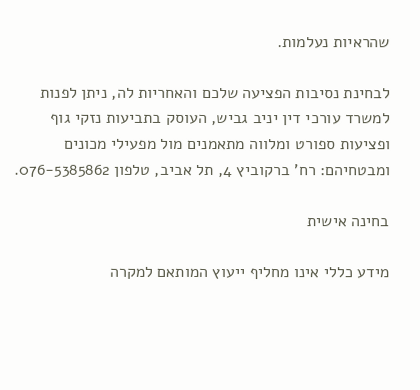שהראיות נעלמות.

לבחינת נסיבות הפציעה שלכם והאחריות לה, ניתן לפנות למשרד עורכי דין יניב גביש, העוסק בתביעות נזקי גוף ופציעות ספורט ומלווה מתאמנים מול מפעילי מכונים ומבטחיהם: רח' ברקוביץ 4, תל אביב, טלפון 076-5385862.

בחינה אישית

מידע כללי אינו מחליף ייעוץ המותאם למקרה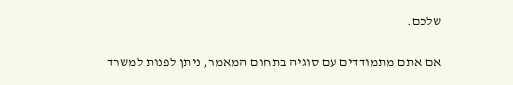שלכם.

אם אתם מתמודדים עם סוגיה בתחום המאמר, ניתן לפנות למשרד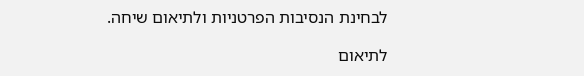לבחינת הנסיבות הפרטניות ולתיאום שיחה.

לתיאום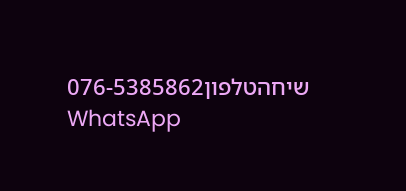שיחהטלפון076-5385862
WhatsApp